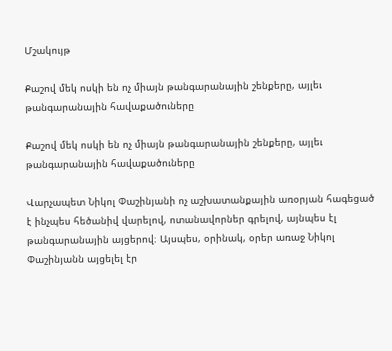Մշակույթ

Քաշով մեկ ոսկի են ոչ միայն թանգարանային շենքերը, այլեւ թանգարանային հավաքածուները

Քաշով մեկ ոսկի են ոչ միայն թանգարանային շենքերը, այլեւ թանգարանային հավաքածուները

Վարչապետ Նիկոլ Փաշինյանի ոչ աշխատանքային առօրյան հագեցած է ինչպես հեծանիվ վարելով, ոտանավորներ գրելով, այնպես էլ թանգարանային այցերով։ Այսպես, օրինակ, օրեր առաջ Նիկոլ Փաշինյանն այցելել էր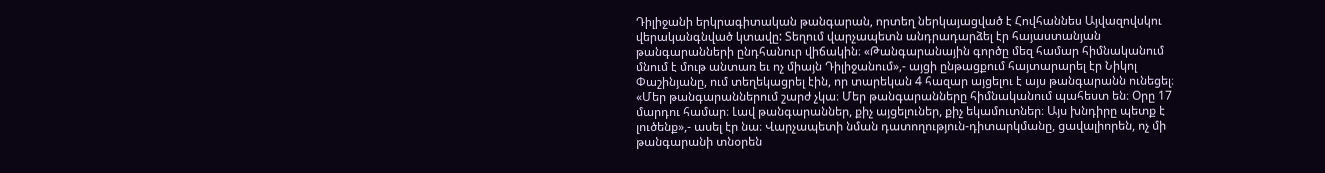Դիլիջանի երկրագիտական թանգարան, որտեղ ներկայացված է Հովհաննես Այվազովսկու վերականգնված կտավը: Տեղում վարչապետն անդրադարձել էր հայաստանյան թանգարանների ընդհանուր վիճակին։ «Թանգարանային գործը մեզ համար հիմնականում մնում է մութ անտառ եւ ոչ միայն Դիլիջանում»,- այցի ընթացքում հայտարարել էր Նիկոլ Փաշինյանը, ում տեղեկացրել էին, որ տարեկան 4 հազար այցելու է այս թանգարանն ունեցել։ «Մեր թանգարաններում շարժ չկա։ Մեր թանգարանները հիմնականում պահեստ են։ Օրը 17 մարդու համար։ Լավ թանգարաններ, քիչ այցելուներ, քիչ եկամուտներ։ Այս խնդիրը պետք է լուծենք»,- ասել էր նա։ Վարչապետի նման դատողություն-դիտարկմանը, ցավալիորեն, ոչ մի թանգարանի տնօրեն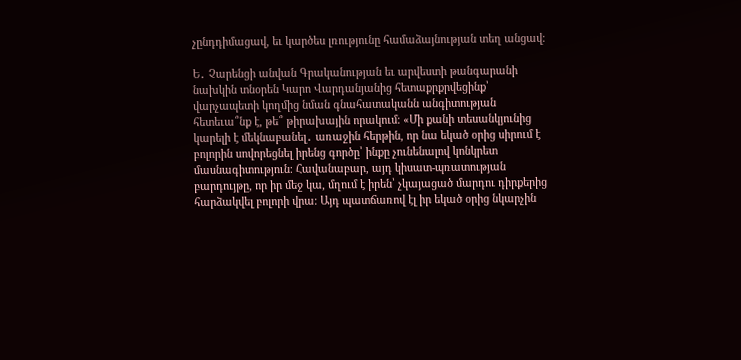չընդդիմացավ, եւ կարծես լռությունը համաձայնության տեղ անցավ։

Ե․ Չարենցի անվան Գրականության եւ արվեստի թանգարանի նախկին տնօրեն Կարո Վարդանյանից հետաքրքրվեցինք՝ վարչապետի կողմից նման գնահատականն անգիտության հետեւա՞նք է, թե՞ թիրախային որակում։ «Մի քանի տեսանկյունից կարելի է մեկնաբանել․ առաջին հերթին, որ նա եկած օրից սիրում է բոլորին սովորեցնել իրենց գործը՝ ինքը չունենալով կոնկրետ մասնագիտություն։ Հավանաբար, այդ կիսատ-պռատության բարդույթը, որ իր մեջ կա, մղում է իրեն՝ չկայացած մարդու դիրքերից հարձակվել բոլորի վրա։ Այդ պատճառով էլ իր եկած օրից նկարչին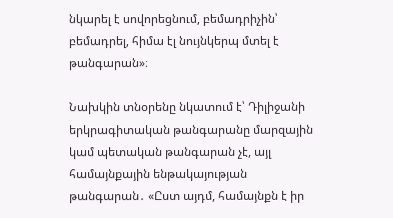նկարել է սովորեցնում, բեմադրիչին՝ բեմադրել, հիմա էլ նույնկերպ մտել է թանգարան»։

Նախկին տնօրենը նկատում է՝ Դիլիջանի երկրագիտական թանգարանը մարզային կամ պետական թանգարան չէ, այլ համայնքային ենթակայության թանգարան․ «Ըստ այդմ, համայնքն է իր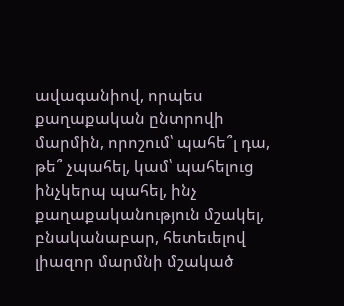ավագանիով, որպես քաղաքական ընտրովի մարմին, որոշում՝ պահե՞լ դա, թե՞ չպահել, կամ՝ պահելուց ինչկերպ պահել, ինչ քաղաքականություն մշակել, բնականաբար, հետեւելով լիազոր մարմնի մշակած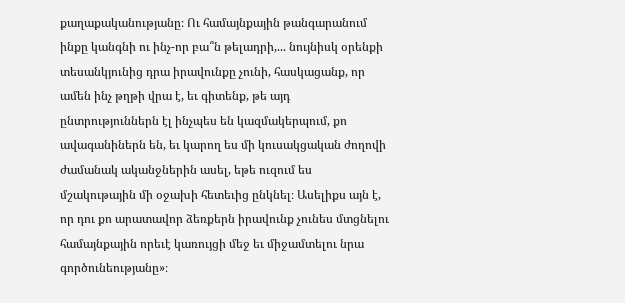քաղաքականությանը։ Ու համայնքային թանգարանում ինքը կանգնի ու ինչ-որ բա՞ն թելադրի,... նույնիսկ օրենքի տեսանկյունից դրա իրավունքը չունի, հասկացանք, որ ամեն ինչ թղթի վրա է, եւ գիտենք, թե այդ ընտրություններն էլ ինչպես են կազմակերպում, քո ավագանիներն են, եւ կարող ես մի կուսակցական ժողովի ժամանակ ականջներին ասել, եթե ուզում ես մշակութային մի օջախի հետեւից ընկնել։ Ասելիքս այն է, որ դու քո արատավոր ձեռքերն իրավունք չունես մտցնելու համայնքային որեւէ կառույցի մեջ եւ միջամտելու նրա գործունեությանը»։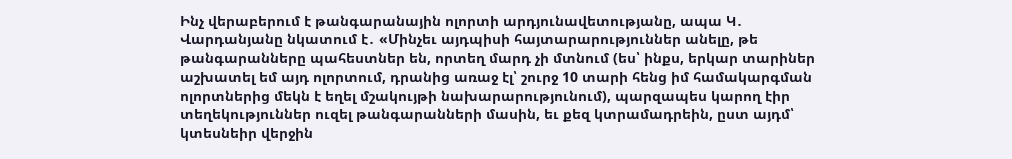Ինչ վերաբերում է թանգարանային ոլորտի արդյունավետությանը, ապա Կ․ Վարդանյանը նկատում է․ «Մինչեւ այդպիսի հայտարարություններ անելը, թե թանգարանները պահեստներ են, որտեղ մարդ չի մտնում (ես՝ ինքս, երկար տարիներ աշխատել եմ այդ ոլորտում, դրանից առաջ էլ՝ շուրջ 10 տարի հենց իմ համակարգման ոլորտներից մեկն է եղել մշակույթի նախարարությունում), պարզապես կարող էիր տեղեկություններ ուզել թանգարանների մասին, եւ քեզ կտրամադրեին, ըստ այդմ՝ կտեսնեիր վերջին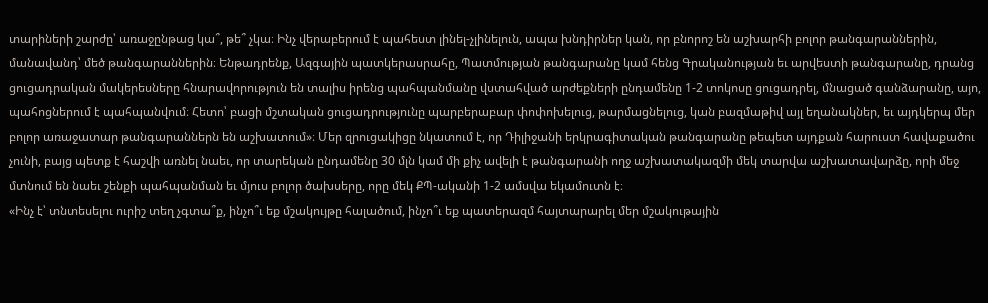տարիների շարժը՝ առաջընթաց կա՞, թե՞ չկա։ Ինչ վերաբերում է պահեստ լինել-չլինելուն, ապա խնդիրներ կան, որ բնորոշ են աշխարհի բոլոր թանգարաններին, մանավանդ՝ մեծ թանգարաններին։ Ենթադրենք, Ազգային պատկերասրահը, Պատմության թանգարանը կամ հենց Գրականության եւ արվեստի թանգարանը, դրանց ցուցադրական մակերեսները հնարավորություն են տալիս իրենց պահպանմանը վստահված արժեքների ընդամենը 1-2 տոկոսը ցուցադրել, մնացած գանձարանը, այո, պահոցներում է պահպանվում։ Հետո՝ բացի մշտական ցուցադրությունը պարբերաբար փոփոխելուց, թարմացնելուց, կան բազմաթիվ այլ եղանակներ, եւ այդկերպ մեր բոլոր առաջատար թանգարաններն են աշխատում»։ Մեր զրուցակիցը նկատում է, որ Դիլիջանի երկրագիտական թանգարանը թեպետ այդքան հարուստ հավաքածու չունի, բայց պետք է հաշվի առնել նաեւ, որ տարեկան ընդամենը 30 մլն կամ մի քիչ ավելի է թանգարանի ողջ աշխատակազմի մեկ տարվա աշխատավարձը, որի մեջ մտնում են նաեւ շենքի պահպանման եւ մյուս բոլոր ծախսերը, որը մեկ ՔՊ-ականի 1-2 ամսվա եկամուտն է։
«Ինչ է՝ տնտեսելու ուրիշ տեղ չգտա՞ք, ինչո՞ւ եք մշակույթը հալածում, ինչո՞ւ եք պատերազմ հայտարարել մեր մշակութային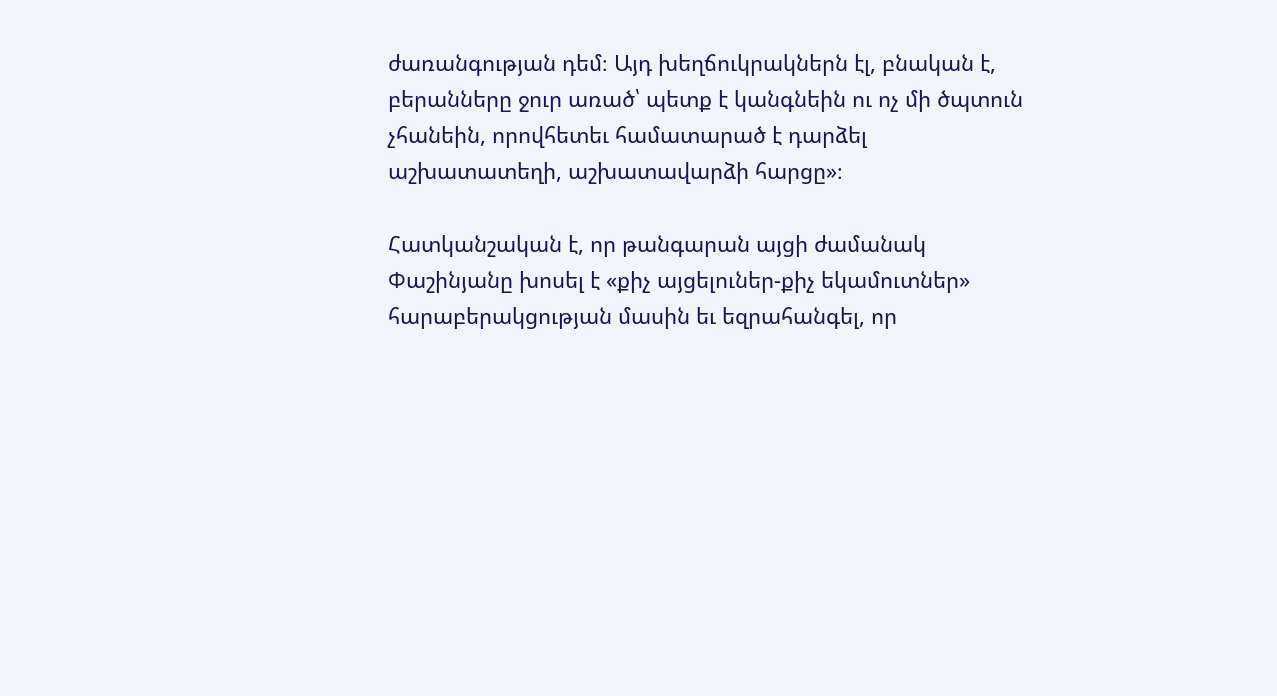ժառանգության դեմ։ Այդ խեղճուկրակներն էլ, բնական է, բերանները ջուր առած՝ պետք է կանգնեին ու ոչ մի ծպտուն չհանեին, որովհետեւ համատարած է դարձել աշխատատեղի, աշխատավարձի հարցը»։

Հատկանշական է, որ թանգարան այցի ժամանակ Փաշինյանը խոսել է «քիչ այցելուներ-քիչ եկամուտներ» հարաբերակցության մասին եւ եզրահանգել, որ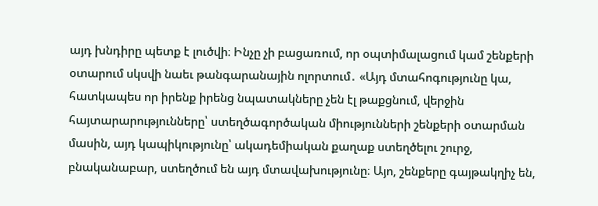այդ խնդիրը պետք է լուծվի։ Ինչը չի բացառում, որ օպտիմալացում կամ շենքերի օտարում սկսվի նաեւ թանգարանային ոլորտում․ «Այդ մտահոգությունը կա, հատկապես որ իրենք իրենց նպատակները չեն էլ թաքցնում, վերջին հայտարարությունները՝ ստեղծագործական միությունների շենքերի օտարման մասին, այդ կապիկությունը՝ ակադեմիական քաղաք ստեղծելու շուրջ, բնականաբար, ստեղծում են այդ մտավախությունը։ Այո, շենքերը գայթակղիչ են,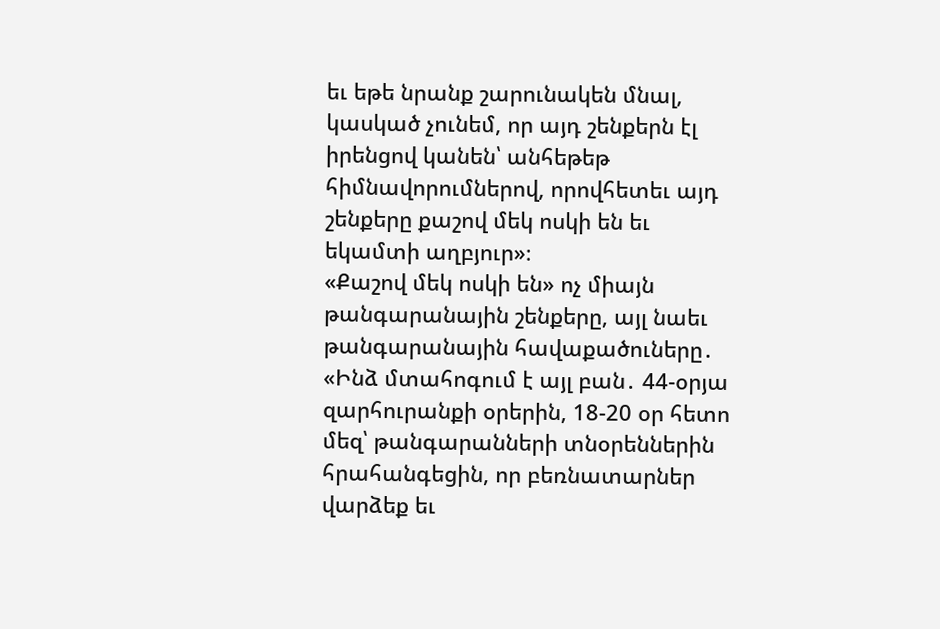եւ եթե նրանք շարունակեն մնալ, կասկած չունեմ, որ այդ շենքերն էլ իրենցով կանեն՝ անհեթեթ հիմնավորումներով, որովհետեւ այդ շենքերը քաշով մեկ ոսկի են եւ եկամտի աղբյուր»։
«Քաշով մեկ ոսկի են» ոչ միայն թանգարանային շենքերը, այլ նաեւ թանգարանային հավաքածուները․ «Ինձ մտահոգում է այլ բան․ 44-օրյա զարհուրանքի օրերին, 18-20 օր հետո մեզ՝ թանգարանների տնօրեններին հրահանգեցին, որ բեռնատարներ վարձեք եւ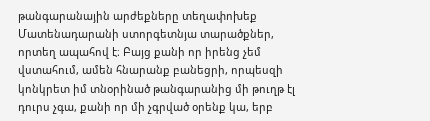թանգարանային արժեքները տեղափոխեք Մատենադարանի ստորգետնյա տարածքներ, որտեղ ապահով է։ Բայց քանի որ իրենց չեմ վստահում, ամեն հնարանք բանեցրի, որպեսզի կոնկրետ իմ տնօրինած թանգարանից մի թուղթ էլ դուրս չգա, քանի որ մի չգրված օրենք կա, երբ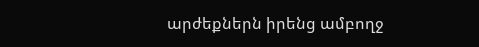արժեքներն իրենց ամբողջ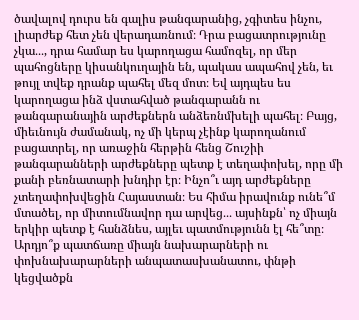ծավալով դուրս են գալիս թանգարանից, չգիտես ինչու, լիարժեք հետ չեն վերադառնում։ Դրա բացատրությունը չկա․․․, դրա համար ես կարողացա համոզել, որ մեր պահոցները կիսանկուղային են, պակաս ապահով չեն, եւ թույլ տվեք դրանք պահել մեզ մոտ։ Եվ այդպես ես կարողացա ինձ վստահված թանգարանն ու թանգարանային արժեքներն անձեռնմխելի պահել։ Բայց, միեւնույն ժամանակ, ոչ մի կերպ չէինք կարողանում բացատրել, որ առաջին հերթին հենց Շուշիի թանգարանների արժեքները պետք է տեղափոխել, որը մի քանի բեռնատարի խնդիր էր։ Ինչո՞ւ այդ արժեքները չտեղափոխվեցին Հայաստան։ Ես հիմա իրավունք ունե՞մ մտածել, որ միտումնավոր դա արվեց․․․ այսինքն՝ ոչ միայն երկիր պետք է հանձնես, այլեւ պատմությունն էլ հե՞տը։ Արդյո՞ք պատճառը միայն նախարարների ու փոխնախարարների անպատասխանատու, փնթի կեցվածքն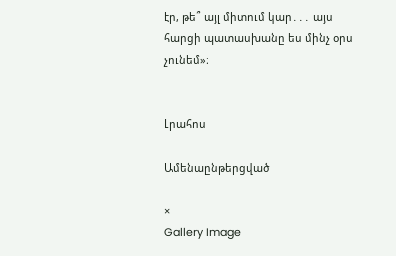էր, թե՞ այլ միտում կար․․․ այս հարցի պատասխանը ես մինչ օրս չունեմ»։


Լրահոս

Ամենաընթերցված

×
Gallery Image